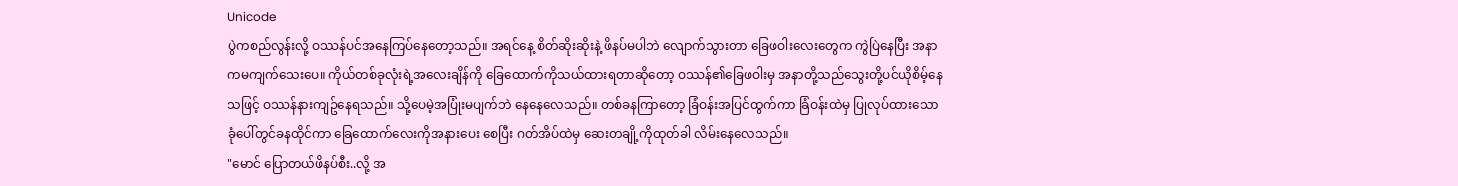Unicode
ပွဲကစည်လွန်းလို့ ဝဿန်ပင်အနေကြပ်နေတော့သည်။ အရင်နေ့ စိတ်ဆိုးဆိုးနဲ့ ဖိနပ်မပါဘဲ လျောက်သွားတာ ခြေဖဝါးလေးတွေက ကွဲပြဲနေပြီး အနာကမကျက်သေးပေ။ ကိုယ်တစ်ခုလုံးရဲ့အလေးချိန်ကို ခြေထောက်ကိုသယ်ထားရတာဆိုတော့ ဝဿန်၏ခြေဖဝါးမှ အနာတို့သည်သွေးတို့ပင်ယိုစိမ့်နေသဖြင့် ဝဿန်နားကျဥ်နေရသည်။ သို့ပေမဲ့အပြုံးမပျက်ဘဲ နေနေလေသည်။ တစ်ခနကြာတော့ ခြံဝန်းအပြင်ထွက်ကာ ခြံဝန်းထဲမှ ပြုလုပ်ထားသော ခုံပေါ်တွင်ခနထိုင်ကာ ခြေထောက်လေးကိုအနားပေး စေပြီး ဂတ်အိပ်ထဲမှ ဆေးတချို့ကိုထုတ်ခါ လိမ်းနေလေသည်။
"မောင် ပြောတယ်ဖိနပ်စီး..လို့ အ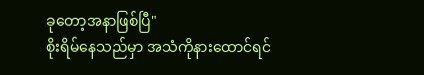ခုတော့အနာဖြစ်ပြီ"
စိုးရိမ်နေသည်မှာ အသံကိုနားထောင်ရင်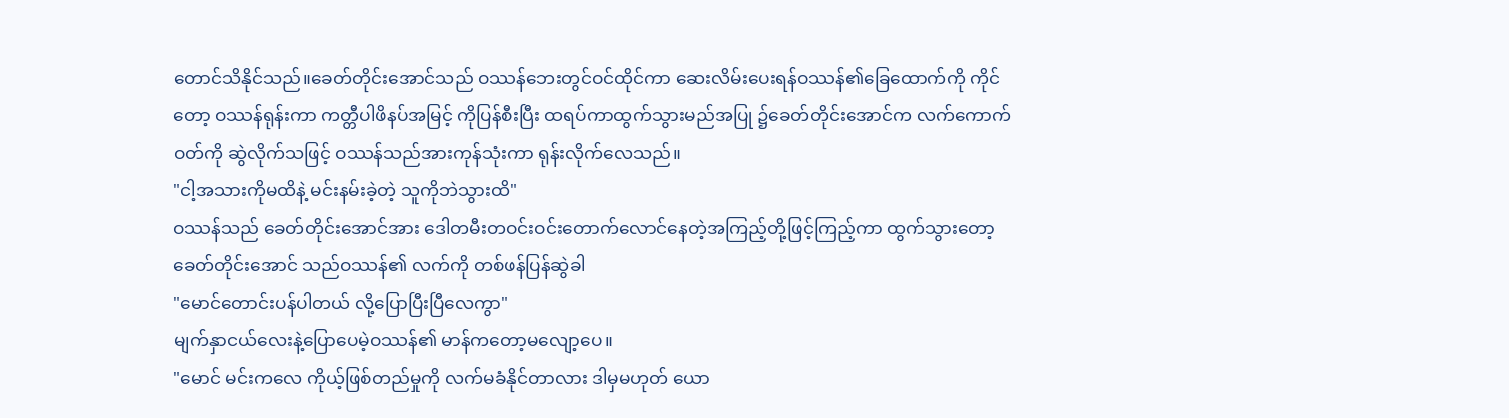တောင်သိနိုင်သည်။ခေတ်တိုင်းအောင်သည် ဝဿန်ဘေးတွင်ဝင်ထိုင်ကာ ဆေးလိမ်းပေးရန်ဝဿန်၏ခြေထောက်ကို ကိုင်တော့ ဝဿန်ရုန်းကာ ကတ္တီပါဖိနပ်အမြင့် ကိုပြန်စီးပြီး ထရပ်ကာထွက်သွားမည်အပြု ၌ခေတ်တိုင်းအောင်က လက်ကောက်ဝတ်ကို ဆွဲလိုက်သဖြင့် ဝဿန်သည်အားကုန်သုံးကာ ရုန်းလိုက်လေသည်။
"ငါ့အသားကိုမထိနဲ့ မင်းနမ်းခဲ့တဲ့ သူကိုဘဲသွားထိ"
ဝဿန်သည် ခေတ်တိုင်းအောင်အား ဒေါတမီးတဝင်းဝင်းတောက်လောင်နေတဲ့အကြည့်တို့ဖြင့်ကြည့်ကာ ထွက်သွားတော့ ခေတ်တိုင်းအောင် သည်ဝဿန်၏ လက်ကို တစ်ဖန်ပြန်ဆွဲခါ
"မောင်တောင်းပန်ပါတယ် လို့ပြောပြီးပြီလေကွာ"
မျက်နှာငယ်လေးနဲ့ပြောပေမဲ့ဝဿန်၏ မာန်ကတော့မလျော့ပေ။
"မောင် မင်းကလေ ကိုယ့်ဖြစ်တည်မှုကို လက်မခံနိုင်တာလား ဒါမှမဟုတ် ယော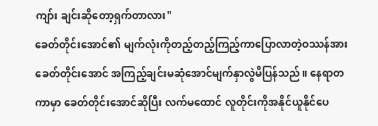ကျာ်း ချင်းဆိုတော့ရှက်တာလား"
ခေတ်တိုင်းအောင်၏ မျက်လုံးကိုတည့်တည့်ကြည့်ကာပြောလာတဲ့ဝဿန်အား ခေတ်တိုင်းအောင် အကြည့်ချင်းမဆုံအောင်မျက်နှာလွဲမိပြန်သည်။ နေရာတကာမှာ ခေတ်တိုင်းအောင်ဆိုပြီး လက်မထောင် လူတိုင်းကိုအနိုင်ယူနိုင်ပေ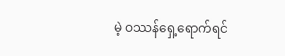မဲ့ ဝဿန်ရှေ့ရောက်ရင်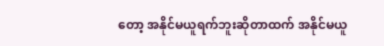တော့ အနိုင်မယူရက်ဘူးဆိုတာထက် အနိုင်မယူ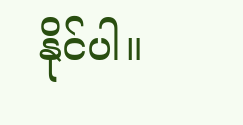နိုင်ပါ။